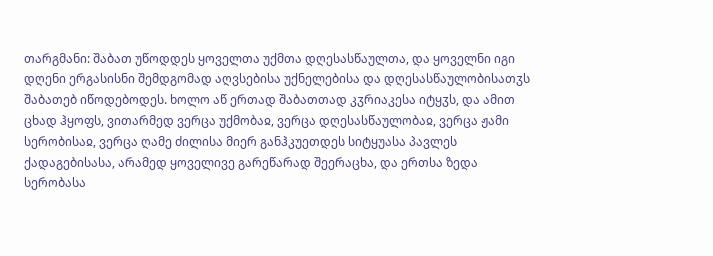თარგმანი: შაბათ უწოდდეს ყოველთა უქმთა დღესასწაულთა, და ყოველნი იგი დღენი ერგასისნი შემდგომად აღვსებისა უქნელებისა და დღესასწაულობისათჳს შაბათებ იწოდებოდეს. ხოლო აწ ერთად შაბათთად კჳრიაკესა იტყჳს, და ამით ცხად ჰყოფს, ვითარმედ ვერცა უქმობაჲ, ვერცა დღესასწაულობაჲ, ვერცა ჟამი სერობისაჲ, ვერცა ღამე ძილისა მიერ განჰკუეთდეს სიტყუასა პავლეს ქადაგებისასა, არამედ ყოველივე გარეწარად შეერაცხა, და ერთსა ზედა სერობასა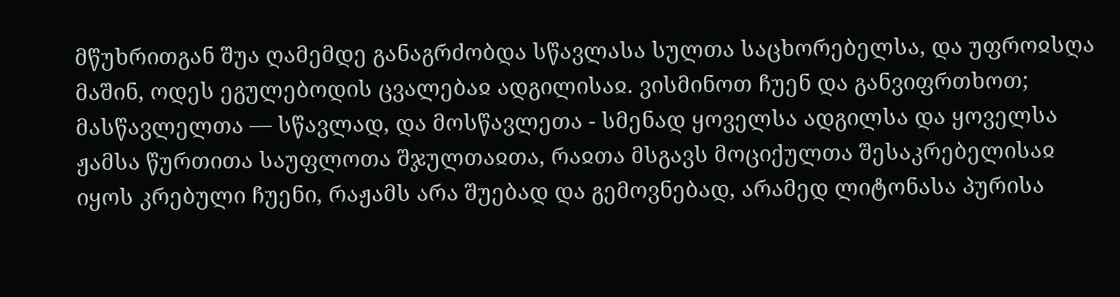მწუხრითგან შუა ღამემდე განაგრძობდა სწავლასა სულთა საცხორებელსა, და უფროჲსღა მაშინ, ოდეს ეგულებოდის ცვალებაჲ ადგილისაჲ. ვისმინოთ ჩუენ და განვიფრთხოთ; მასწავლელთა — სწავლად, და მოსწავლეთა - სმენად ყოველსა ადგილსა და ყოველსა ჟამსა წურთითა საუფლოთა შჯულთაჲთა, რაჲთა მსგავს მოციქულთა შესაკრებელისაჲ იყოს კრებული ჩუენი, რაჟამს არა შუებად და გემოვნებად, არამედ ლიტონასა პურისა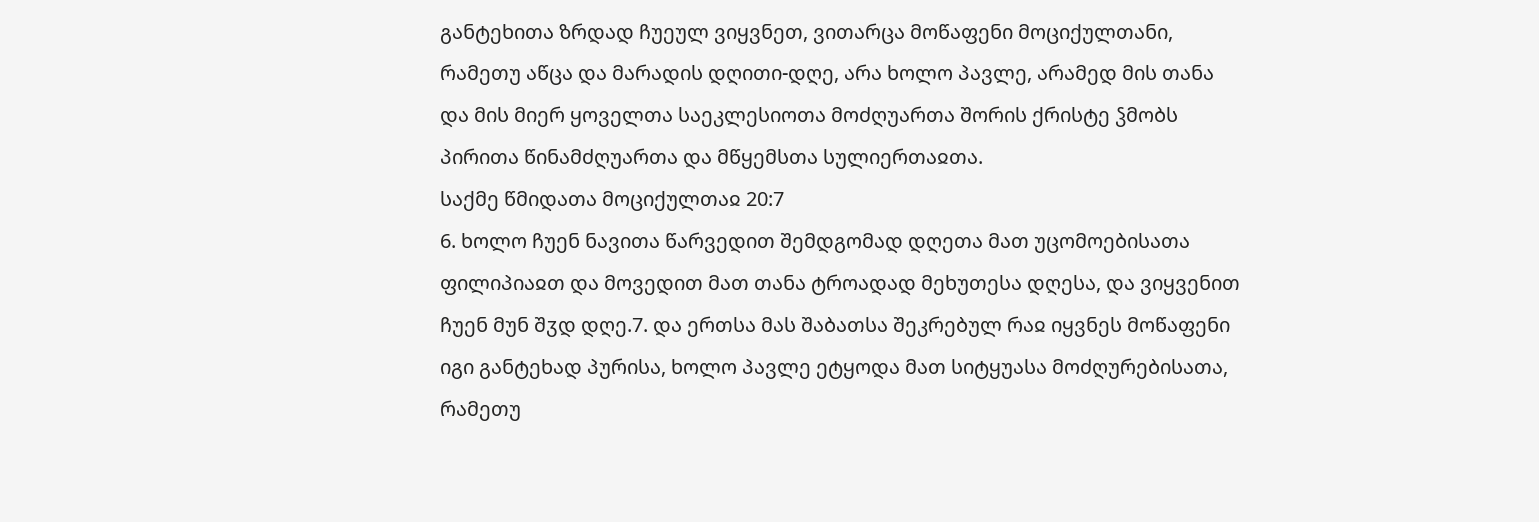განტეხითა ზრდად ჩუეულ ვიყვნეთ, ვითარცა მოწაფენი მოციქულთანი, რამეთუ აწცა და მარადის დღითი-დღე, არა ხოლო პავლე, არამედ მის თანა და მის მიერ ყოველთა საეკლესიოთა მოძღუართა შორის ქრისტე ჴმობს პირითა წინამძღუართა და მწყემსთა სულიერთაჲთა.
საქმე წმიდათა მოციქულთაჲ 20:7
6. ხოლო ჩუენ ნავითა წარვედით შემდგომად დღეთა მათ უცომოებისათა ფილიპიაჲთ და მოვედით მათ თანა ტროადად მეხუთესა დღესა, და ვიყვენით ჩუენ მუნ შჳდ დღე.7. და ერთსა მას შაბათსა შეკრებულ რაჲ იყვნეს მოწაფენი იგი განტეხად პურისა, ხოლო პავლე ეტყოდა მათ სიტყუასა მოძღურებისათა, რამეთუ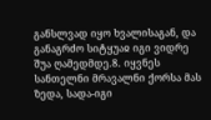განსლვად იყო ხვალისაგან, და განაგრძო სიტყუაჲ იგი ვიდრე შუა ღამედმდე.8. იყვნეს სანთელნი მრავალნი ქორსა მას ზედა, სადა-იგი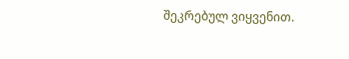შეკრებულ ვიყვენით.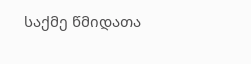საქმე წმიდათა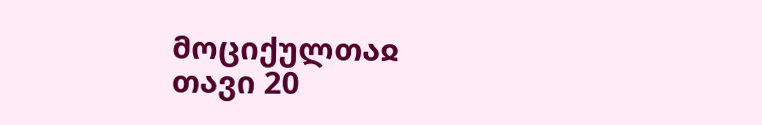მოციქულთაჲ თავი 20